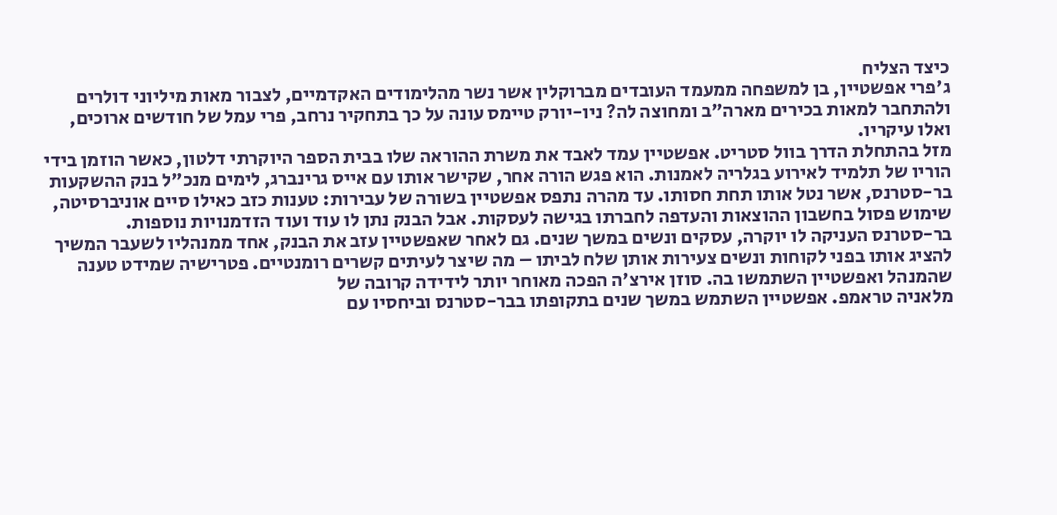כיצד הצליח
ג'פרי אפשטיין, בן למשפחה ממעמד העובדים מברוקלין אשר נשר מהלימודים האקדמיים, לצבור מאות מיליוני דולרים ולהתחבר למאות בכירים מארה"ב ומחוצה לה? ניו-יורק טיימס עונה על כך בתחקיר נרחב, פרי עמל של חודשים ארוכים, ואלו עיקריו.
מזל בהתחלת הדרך בוול סטריט. אפשטיין עמד לאבד את משרת ההוראה שלו בבית הספר היוקרתי דלטון, כאשר הוזמן בידי הוריו של תלמיד לאירוע בגלריה לאמנות. הוא פגש הורה אחר, שקישר אותו עם אייס גרינברג, לימים מנכ"ל בנק ההשקעות בר-סטרנס, אשר נטל אותו תחת חסותו. עד מהרה נתפס אפשטיין בשורה של עבירות: טענות כזב כאילו סיים אוניברסיטה, שימוש פסול בחשבון ההוצאות והעדפה לחברתו בגישה לעסקות. אבל הבנק נתן לו עוד ועוד הזדמנויות נוספות.
בר-סטרנס העניקה לו יוקרה, עסקים ונשים במשך שנים. גם לאחר שאפשטיין עזב את הבנק, אחד ממנהליו לשעבר המשיך להציג אותו בפני לקוחות ונשים צעירות אותן שלח לביתו – מה שיצר לעיתים קשרים רומנטיים. פטרישיה שמידט טענה שהמנהל ואפשטיין השתמשו בה. סוזן אירצ'ה הפכה מאוחר יותר לידידה קרובה של
מלאניה טראמפ. אפשטיין השתמש במשך שנים בתקופתו בבר-סטרנס וביחסיו עם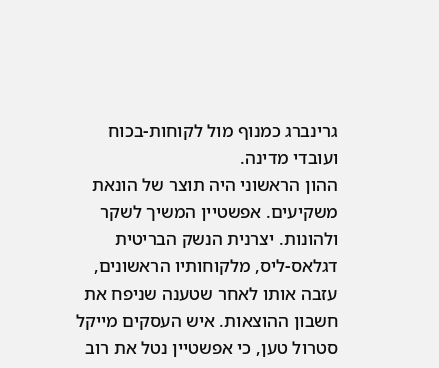גרינברג כמנוף מול לקוחות-בכוח ועובדי מדינה.
ההון הראשוני היה תוצר של הונאת משקיעים. אפשטיין המשיך לשקר ולהונות. יצרנית הנשק הבריטית דגלאס-ליס, מלקוחותיו הראשונים, עזבה אותו לאחר שטענה שניפח את חשבון ההוצאות. איש העסקים מייקל סטרול טען, כי אפשטיין נטל את רוב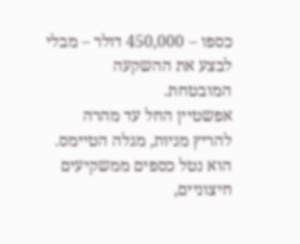כספו – 450,000 דולר – מבלי לבצע את ההשקעה המובטחת.
אפשטיין החל עד מהרה להריץ מניות, מגלה הטיימס. הוא נטל כספים ממשקיעים חיצוניים,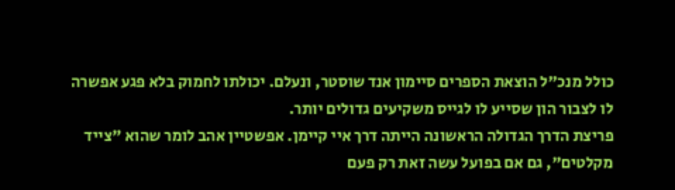כולל מנכ"ל הוצאת הספרים סיימון אנד שוסטר, ונעלם. יכולתו לחמוק בלא פגע אפשרה לו לצבור הון שסייע לו לגייס משקיעים גדולים יותר.
פריצת הדרך הגדולה הראשונה הייתה דרך איי קיימן. אפשטיין אהב לומר שהוא "צייד מקלטים", גם אם בפועל עשה זאת רק פעם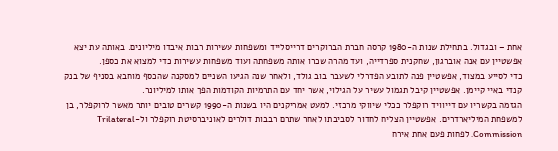אחת – ובגדול. בתחילת שנות ה-1980 קרסה חברת הברוקרים דרייסלייד ומשפחות עשירות רבות איבדו מיליונים. באותה עת יצא אפשטיין עם אנה אוברגון, שחקנית ספרדייה, ועד מהרה שכרו אותה משפחתה ועוד משפחות עשירות כדי למצוא את כספן.
כדי לסייע במצוד, אפשטיין פנה לתובע הפדרלי לשעבר בוב גולד, ולאחר שנה הגיעו השניים למסקנה שהכסף מוחבא בסניף של בנק קנדי באיי קיימן. אפשטיין קיבל תגמול עשיר על הגילוי, אשר יחד עם התרמיות הקודמות הפך אותו למיליונר.
הגזמה בקשריו עם דייוויד רוקפלר ככלי שיווקי מרכזי. למעט אמריקנים היו בשנות ה-1990 קשרים טובים יותר מאשר לרוקפלר, בן למשפחת המיליארדרים. אפשטיין הצליח לחדור לסביבתו לאחר שתרם רבבות דולרים לאוניברסיטת רוקפלר ול-Trilateral Commission. לפחות פעם אחת אירח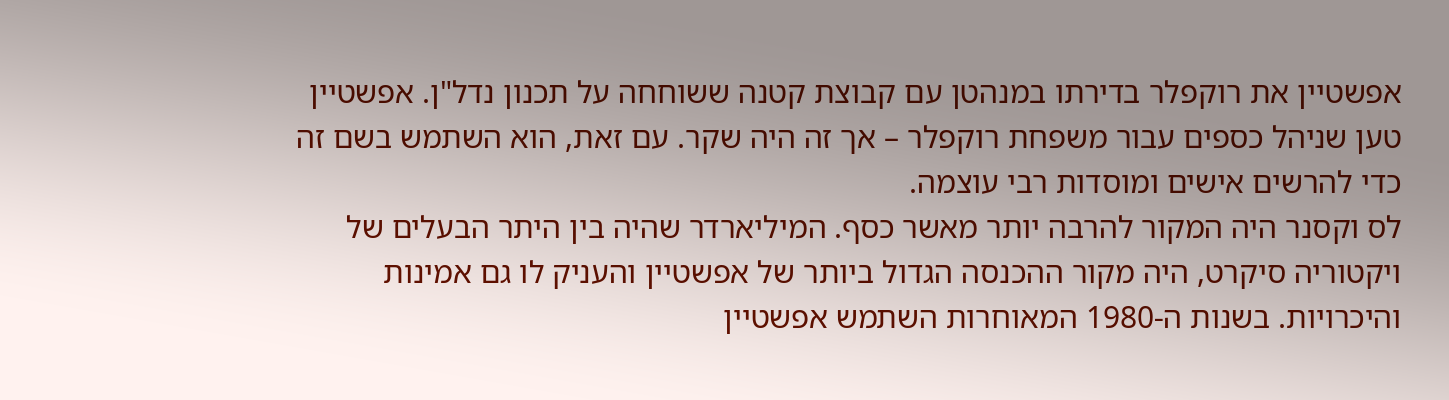אפשטיין את רוקפלר בדירתו במנהטן עם קבוצת קטנה ששוחחה על תכנון נדל"ן. אפשטיין טען שניהל כספים עבור משפחת רוקפלר – אך זה היה שקר. עם זאת, הוא השתמש בשם זה כדי להרשים אישים ומוסדות רבי עוצמה.
לס וקסנר היה המקור להרבה יותר מאשר כסף. המיליארדר שהיה בין היתר הבעלים של
ויקטוריה סיקרט, היה מקור ההכנסה הגדול ביותר של אפשטיין והעניק לו גם אמינות והיכרויות. בשנות ה-1980 המאוחרות השתמש אפשטיין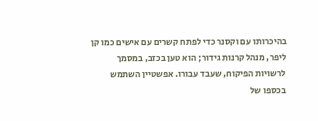בהיכרותו עם וקסנר כדי לפתח קשרים עם אישים כמו קן ליפר, מנהל קרנות גידור; הוא טען בכזב, במסמך לרשויות הפיקוח, שעבד עבורו. אפשטיין השתמש בכספו של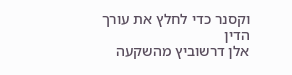וקסנר כדי לחלץ את עורך הדין
אלן דרשוביץ מהשקעה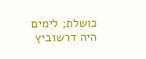כושלת; לימים היה דרשוביץ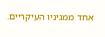אחד ממגיניו העיקריים.